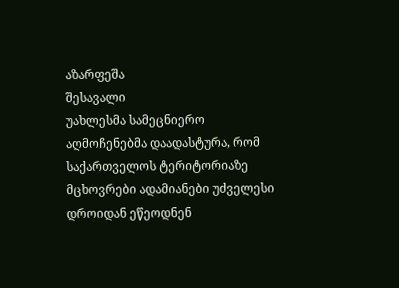აზარფეშა
შესავალი
უახლესმა სამეცნიერო აღმოჩენებმა დაადასტურა, რომ საქართველოს ტერიტორიაზე მცხოვრები ადამიანები უძველესი დროიდან ეწეოდნენ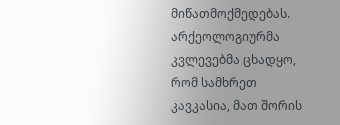მიწათმოქმედებას. არქეოლოგიურმა კვლევებმა ცხადყო, რომ სამხრეთ კავკასია, მათ შორის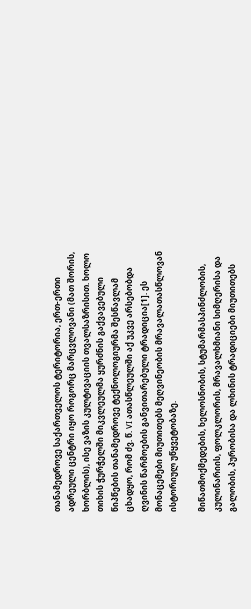თანამედროვე საქართველოს ტერიტორია, ერთ-ერთი ადრეული ცენტრი იყო როგორც მარცვლოვანი (მათ შორის, ხორბლის), ისე ვაზის კულტივაციის თვალსაზრისით. ხოლო თიხის ჭურჭელში მიკვლეულმა ყურძნის გაქვავებული წიპწების თანამედროვე ტექნოლოგიურმა შესწავლამ ცხადყო, რომ ძვ. წ. VI ათასწლეულში აქ უკვე არსებობდა ღვინის წარმოების განვითარებული ტრადიცია[1]. ეს მონაცემები მიუთითებს მეღვინეობის მრავალათასწლოვან ისტორიულ უწყვეტობაზე.

მიწათმოქმედების, ხელოსნობის, სტუმარმასპინძლობის, კულინარიის, ფოლკლორის, მრავალხმიანი სიმღერისა და გალობის, პურობისა და ლხინის ტრადიციები მიუთითებს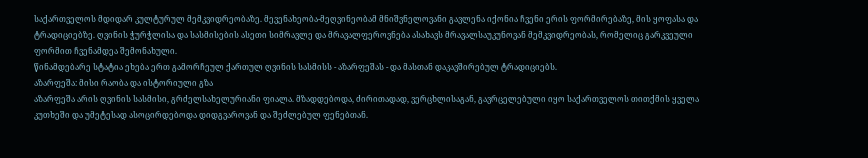საქართველოს მდიდარ კულტურულ მემკვიდრეობაზე. მევენახეობა-მეღვინეობამ მნიშვნელოვანი გავლენა იქონია ჩვენი ერის ფორმირებაზე, მის ყოფასა და ტრადიციებზე. ღვინის ჭურჭლისა და სასმისების ასეთი სიმრავლე და მრავალფეროვნება ასახავს მრავალსაუკუნოვან მემკვიდრეობას, რომელიც გარკვეული ფორმით ჩვენამდეა შემონახული.
წინამდებარე სტატია ეხება ერთ გამორჩეულ ქართულ ღვინის სასმისს - აზარფეშას - და მასთან დაკავშირებულ ტრადიციებს.
აზარფეშა: მისი რაობა და ისტორიული გზა
აზარფეშა არის ღვინის სასმისი, გრძელსახელურიანი ფიალა. მზადდებოდა, ძირითადად, ვერცხლისაგან, გავრცელებული იყო საქართველოს თითქმის ყველა კუთხეში და უმეტესად ასოცირდებოდა დიდგვაროვან და შეძლებულ ფენებთან.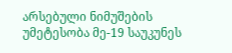არსებული ნიმუშების უმეტესობა მე-19 საუკუნეს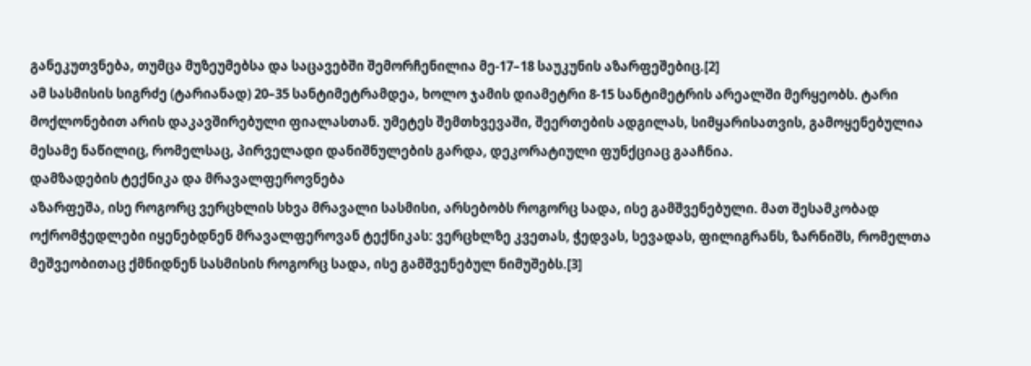განეკუთვნება, თუმცა მუზეუმებსა და საცავებში შემორჩენილია მე-17–18 საუკუნის აზარფეშებიც.[2]
ამ სასმისის სიგრძე (ტარიანად) 20–35 სანტიმეტრამდეა, ხოლო ჯამის დიამეტრი 8-15 სანტიმეტრის არეალში მერყეობს. ტარი მოქლონებით არის დაკავშირებული ფიალასთან. უმეტეს შემთხვევაში, შეერთების ადგილას, სიმყარისათვის, გამოყენებულია მესამე ნაწილიც, რომელსაც, პირველადი დანიშნულების გარდა, დეკორატიული ფუნქციაც გააჩნია.
დამზადების ტექნიკა და მრავალფეროვნება
აზარფეშა, ისე როგორც ვერცხლის სხვა მრავალი სასმისი, არსებობს როგორც სადა, ისე გამშვენებული. მათ შესამკობად ოქრომჭედლები იყენებდნენ მრავალფეროვან ტექნიკას: ვერცხლზე კვეთას, ჭედვას, სევადას, ფილიგრანს, ზარნიშს, რომელთა მეშვეობითაც ქმნიდნენ სასმისის როგორც სადა, ისე გამშვენებულ ნიმუშებს.[3]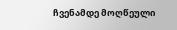ჩვენამდე მოღწეული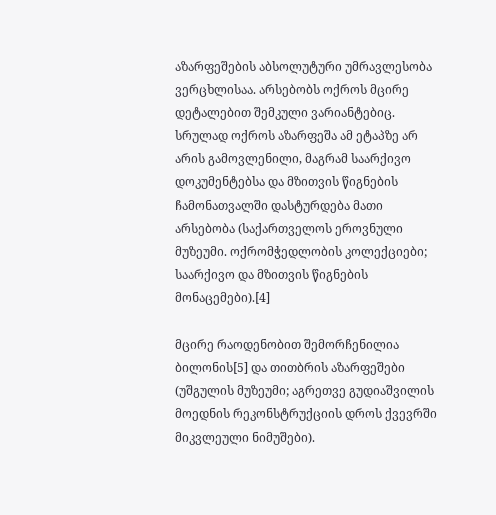აზარფეშების აბსოლუტური უმრავლესობა ვერცხლისაა. არსებობს ოქროს მცირე დეტალებით შემკული ვარიანტებიც. სრულად ოქროს აზარფეშა ამ ეტაპზე არ არის გამოვლენილი, მაგრამ საარქივო დოკუმენტებსა და მზითვის წიგნების ჩამონათვალში დასტურდება მათი არსებობა (საქართველოს ეროვნული მუზეუმი. ოქრომჭედლობის კოლექციები; საარქივო და მზითვის წიგნების მონაცემები).[4]

მცირე რაოდენობით შემორჩენილია ბილონის[5] და თითბრის აზარფეშები (უშგულის მუზეუმი; აგრეთვე გუდიაშვილის მოედნის რეკონსტრუქციის დროს ქვევრში მიკვლეული ნიმუშები).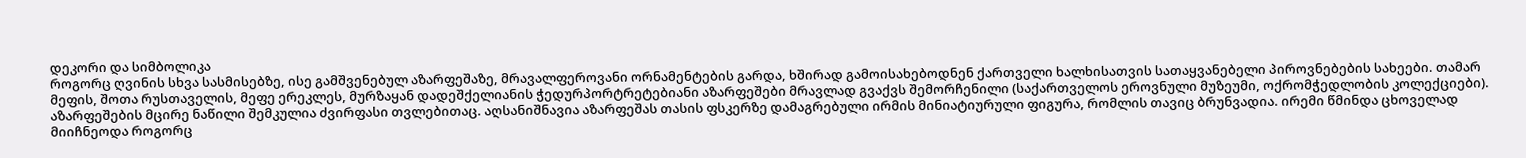დეკორი და სიმბოლიკა
როგორც ღვინის სხვა სასმისებზე, ისე გამშვენებულ აზარფეშაზე, მრავალფეროვანი ორნამენტების გარდა, ხშირად გამოისახებოდნენ ქართველი ხალხისათვის სათაყვანებელი პიროვნებების სახეები. თამარ მეფის, შოთა რუსთაველის, მეფე ერეკლეს, მურზაყან დადეშქელიანის ჭედურპორტრეტებიანი აზარფეშები მრავლად გვაქვს შემორჩენილი (საქართველოს ეროვნული მუზეუმი, ოქრომჭედლობის კოლექციები).
აზარფეშების მცირე ნაწილი შემკულია ძვირფასი თვლებითაც. აღსანიშნავია აზარფეშას თასის ფსკერზე დამაგრებული ირმის მინიატიურული ფიგურა, რომლის თავიც ბრუნვადია. ირემი წმინდა ცხოველად მიიჩნეოდა როგორც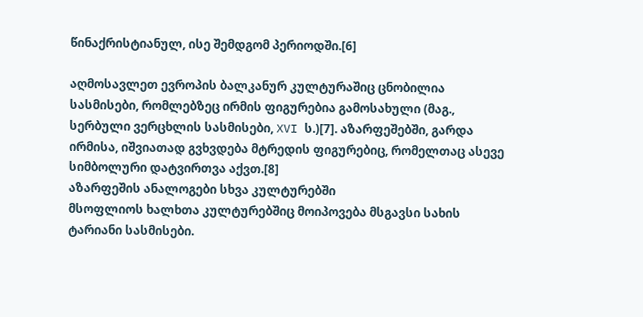წინაქრისტიანულ, ისე შემდგომ პერიოდში.[6]

აღმოსავლეთ ევროპის ბალკანურ კულტურაშიც ცნობილია სასმისები, რომლებზეც ირმის ფიგურებია გამოსახული (მაგ., სერბული ვერცხლის სასმისები, XVI ს.)[7]. აზარფეშებში, გარდა ირმისა, იშვიათად გვხვდება მტრედის ფიგურებიც, რომელთაც ასევე სიმბოლური დატვირთვა აქვთ.[8]
აზარფეშის ანალოგები სხვა კულტურებში
მსოფლიოს ხალხთა კულტურებშიც მოიპოვება მსგავსი სახის ტარიანი სასმისები.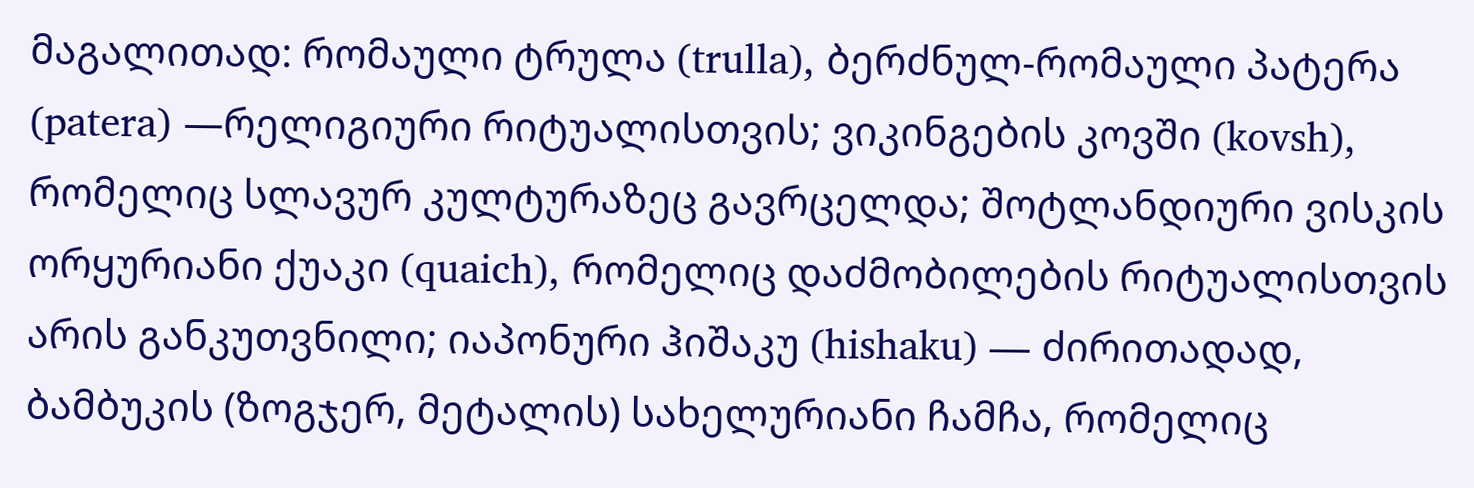მაგალითად: რომაული ტრულა (trulla), ბერძნულ-რომაული პატერა (patera) —რელიგიური რიტუალისთვის; ვიკინგების კოვში (kovsh), რომელიც სლავურ კულტურაზეც გავრცელდა; შოტლანდიური ვისკის ორყურიანი ქუაკი (quaich), რომელიც დაძმობილების რიტუალისთვის არის განკუთვნილი; იაპონური ჰიშაკუ (hishaku) — ძირითადად, ბამბუკის (ზოგჯერ, მეტალის) სახელურიანი ჩამჩა, რომელიც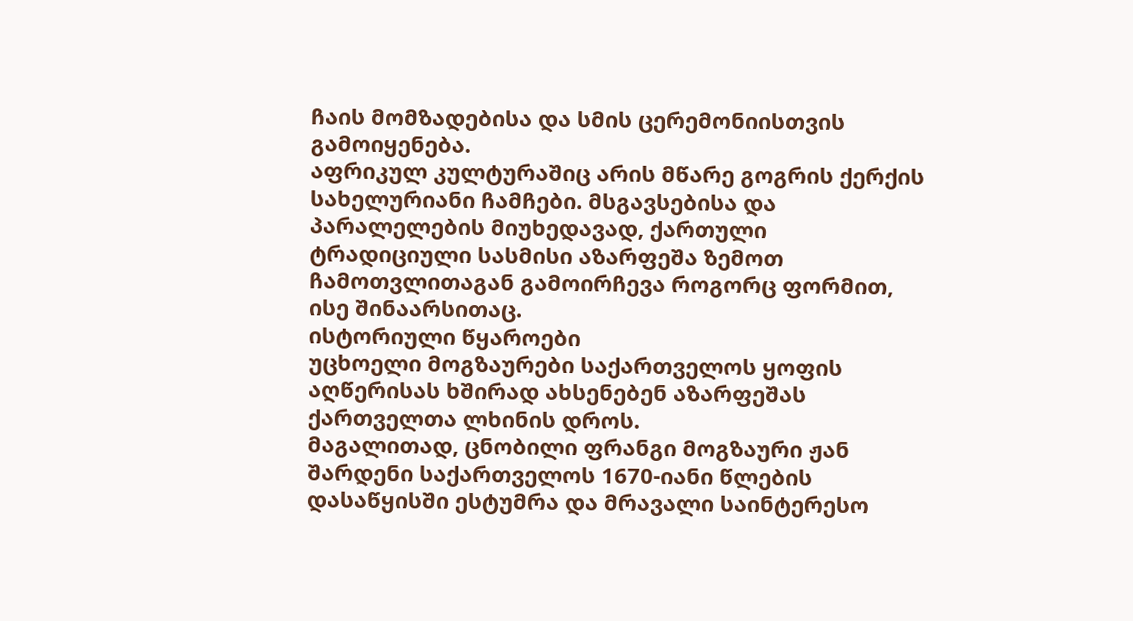ჩაის მომზადებისა და სმის ცერემონიისთვის გამოიყენება.
აფრიკულ კულტურაშიც არის მწარე გოგრის ქერქის სახელურიანი ჩამჩები. მსგავსებისა და პარალელების მიუხედავად, ქართული ტრადიციული სასმისი აზარფეშა ზემოთ ჩამოთვლითაგან გამოირჩევა როგორც ფორმით, ისე შინაარსითაც.
ისტორიული წყაროები
უცხოელი მოგზაურები საქართველოს ყოფის აღწერისას ხშირად ახსენებენ აზარფეშას ქართველთა ლხინის დროს.
მაგალითად, ცნობილი ფრანგი მოგზაური ჟან შარდენი საქართველოს 1670-იანი წლების დასაწყისში ესტუმრა და მრავალი საინტერესო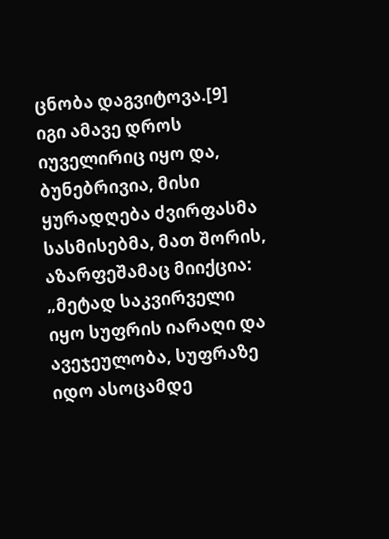ცნობა დაგვიტოვა.[9] იგი ამავე დროს იუველირიც იყო და, ბუნებრივია, მისი ყურადღება ძვირფასმა სასმისებმა, მათ შორის, აზარფეშამაც მიიქცია:
„მეტად საკვირველი იყო სუფრის იარაღი და ავეჯეულობა, სუფრაზე იდო ასოცამდე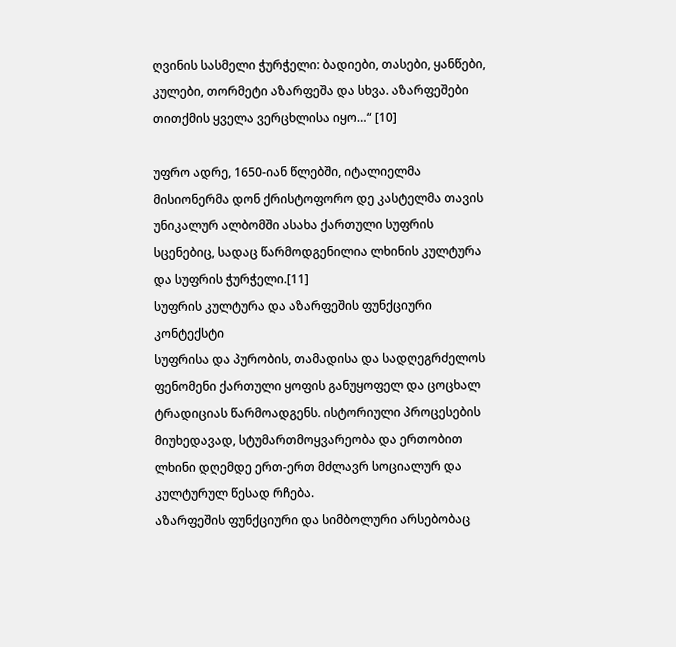ღვინის სასმელი ჭურჭელი: ბადიები, თასები, ყანწები, კულები, თორმეტი აზარფეშა და სხვა. აზარფეშები თითქმის ყველა ვერცხლისა იყო…“ [10]

უფრო ადრე, 1650-იან წლებში, იტალიელმა მისიონერმა დონ ქრისტოფორო დე კასტელმა თავის უნიკალურ ალბომში ასახა ქართული სუფრის სცენებიც, სადაც წარმოდგენილია ლხინის კულტურა და სუფრის ჭურჭელი.[11]
სუფრის კულტურა და აზარფეშის ფუნქციური კონტექსტი
სუფრისა და პურობის, თამადისა და სადღეგრძელოს ფენომენი ქართული ყოფის განუყოფელ და ცოცხალ ტრადიციას წარმოადგენს. ისტორიული პროცესების მიუხედავად, სტუმართმოყვარეობა და ერთობით ლხინი დღემდე ერთ-ერთ მძლავრ სოციალურ და კულტურულ წესად რჩება.
აზარფეშის ფუნქციური და სიმბოლური არსებობაც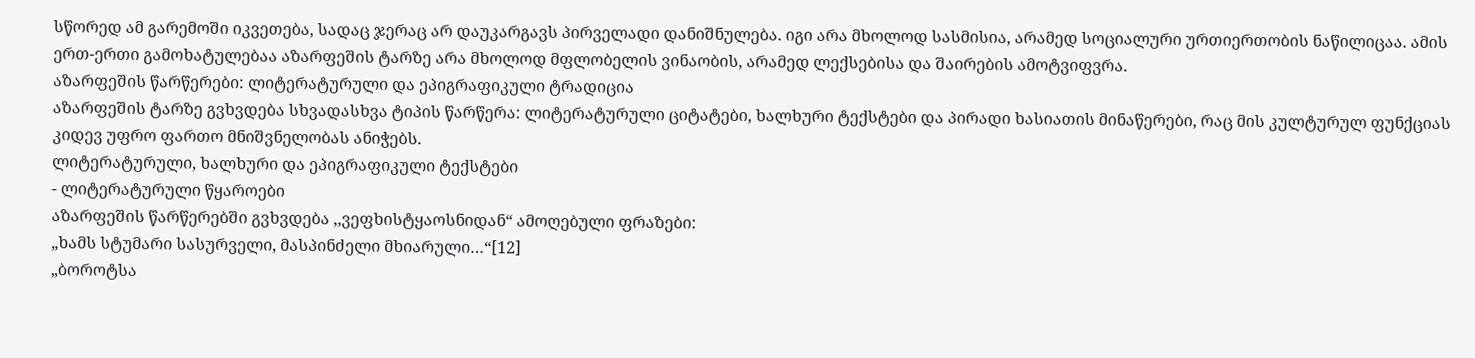სწორედ ამ გარემოში იკვეთება, სადაც ჯერაც არ დაუკარგავს პირველადი დანიშნულება. იგი არა მხოლოდ სასმისია, არამედ სოციალური ურთიერთობის ნაწილიცაა. ამის ერთ-ერთი გამოხატულებაა აზარფეშის ტარზე არა მხოლოდ მფლობელის ვინაობის, არამედ ლექსებისა და შაირების ამოტვიფვრა.
აზარფეშის წარწერები: ლიტერატურული და ეპიგრაფიკული ტრადიცია
აზარფეშის ტარზე გვხვდება სხვადასხვა ტიპის წარწერა: ლიტერატურული ციტატები, ხალხური ტექსტები და პირადი ხასიათის მინაწერები, რაც მის კულტურულ ფუნქციას კიდევ უფრო ფართო მნიშვნელობას ანიჭებს.
ლიტერატურული, ხალხური და ეპიგრაფიკული ტექსტები
- ლიტერატურული წყაროები
აზარფეშის წარწერებში გვხვდება ,,ვეფხისტყაოსნიდან“ ამოღებული ფრაზები:
„ხამს სტუმარი სასურველი, მასპინძელი მხიარული…“[12]
„ბოროტსა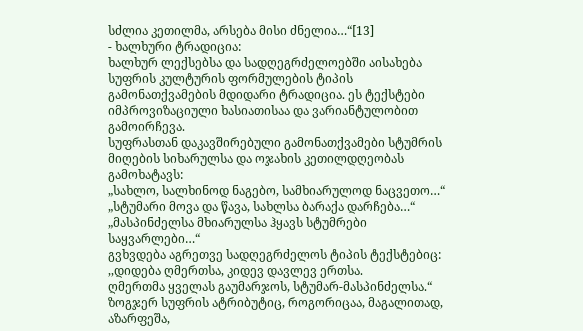სძლია კეთილმა, არსება მისი ძნელია…“[13]
- ხალხური ტრადიცია:
ხალხურ ლექსებსა და სადღეგრძელოებში აისახება სუფრის კულტურის ფორმულების ტიპის გამონათქვამების მდიდარი ტრადიცია. ეს ტექსტები იმპროვიზაციული ხასიათისაა და ვარიანტულობით გამოირჩევა.
სუფრასთან დაკავშირებული გამონათქვამები სტუმრის მიღების სიხარულსა და ოჯახის კეთილდღეობას გამოხატავს:
„სახლო, სალხინოდ ნაგებო, სამხიარულოდ ნაცვეთო…“
„სტუმარი მოვა და წავა, სახლსა ბარაქა დარჩება…“
„მასპინძელსა მხიარულსა ჰყავს სტუმრები საყვარლები…“
გვხვდება აგრეთვე სადღეგრძელოს ტიპის ტექსტებიც:
,,დიდება ღმერთსა, კიდევ დავლევ ერთსა.
ღმერთმა ყველას გაუმარჯოს, სტუმარ-მასპინძელსა.“
ზოგჯერ სუფრის ატრიბუტიც, როგორიცაა, მაგალითად, აზარფეშა,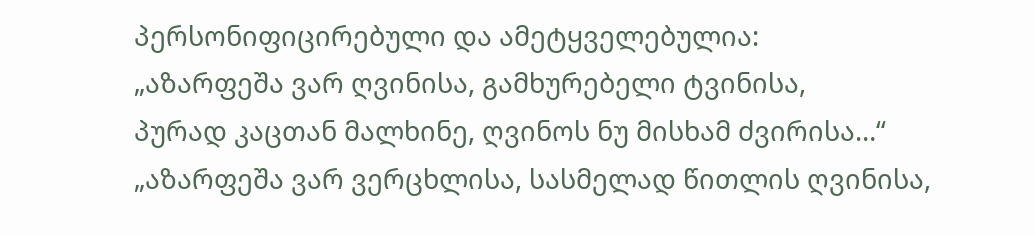პერსონიფიცირებული და ამეტყველებულია:
„აზარფეშა ვარ ღვინისა, გამხურებელი ტვინისა,
პურად კაცთან მალხინე, ღვინოს ნუ მისხამ ძვირისა…“
„აზარფეშა ვარ ვერცხლისა, სასმელად წითლის ღვინისა,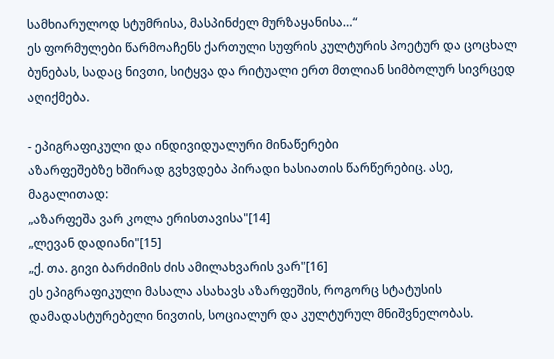სამხიარულოდ სტუმრისა, მასპინძელ მურზაყანისა…“
ეს ფორმულები წარმოაჩენს ქართული სუფრის კულტურის პოეტურ და ცოცხალ ბუნებას, სადაც ნივთი, სიტყვა და რიტუალი ერთ მთლიან სიმბოლურ სივრცედ აღიქმება.

- ეპიგრაფიკული და ინდივიდუალური მინაწერები
აზარფეშებზე ხშირად გვხვდება პირადი ხასიათის წარწერებიც. ასე, მაგალითად:
„აზარფეშა ვარ კოლა ერისთავისა"[14]
„ლევან დადიანი"[15]
„ქ. თა. გივი ბარძიმის ძის ამილახვარის ვარ"[16]
ეს ეპიგრაფიკული მასალა ასახავს აზარფეშის, როგორც სტატუსის დამადასტურებელი ნივთის, სოციალურ და კულტურულ მნიშვნელობას.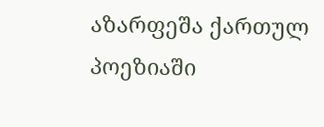აზარფეშა ქართულ პოეზიაში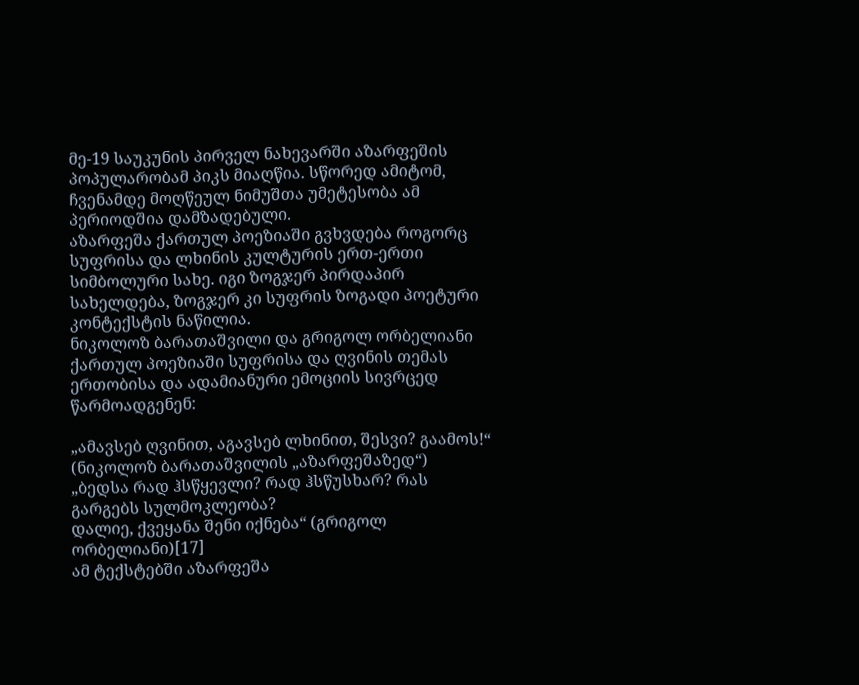მე-19 საუკუნის პირველ ნახევარში აზარფეშის პოპულარობამ პიკს მიაღწია. სწორედ ამიტომ, ჩვენამდე მოღწეულ ნიმუშთა უმეტესობა ამ პერიოდშია დამზადებული.
აზარფეშა ქართულ პოეზიაში გვხვდება როგორც სუფრისა და ლხინის კულტურის ერთ-ერთი სიმბოლური სახე. იგი ზოგჯერ პირდაპირ სახელდება, ზოგჯერ კი სუფრის ზოგადი პოეტური კონტექსტის ნაწილია.
ნიკოლოზ ბარათაშვილი და გრიგოლ ორბელიანი ქართულ პოეზიაში სუფრისა და ღვინის თემას ერთობისა და ადამიანური ემოციის სივრცედ წარმოადგენენ:

„ამავსებ ღვინით, აგავსებ ლხინით, შესვი? გაამოს!“ (ნიკოლოზ ბარათაშვილის „აზარფეშაზედ“)
„ბედსა რად ჰსწყევლი? რად ჰსწუსხარ? რას გარგებს სულმოკლეობა?
დალიე, ქვეყანა შენი იქნება“ (გრიგოლ ორბელიანი)[17]
ამ ტექსტებში აზარფეშა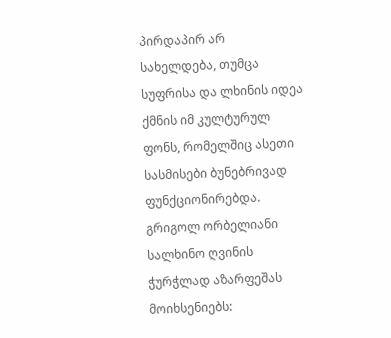პირდაპირ არ სახელდება, თუმცა სუფრისა და ლხინის იდეა ქმნის იმ კულტურულ ფონს, რომელშიც ასეთი სასმისები ბუნებრივად ფუნქციონირებდა.
გრიგოლ ორბელიანი სალხინო ღვინის ჭურჭლად აზარფეშას მოიხსენიებს: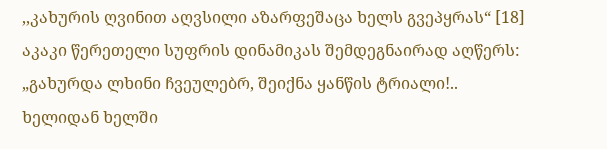,,კახურის ღვინით აღვსილი აზარფეშაცა ხელს გვეპყრას“ [18]
აკაკი წერეთელი სუფრის დინამიკას შემდეგნაირად აღწერს:
„გახურდა ლხინი ჩვეულებრ, შეიქნა ყანწის ტრიალი!..
ხელიდან ხელში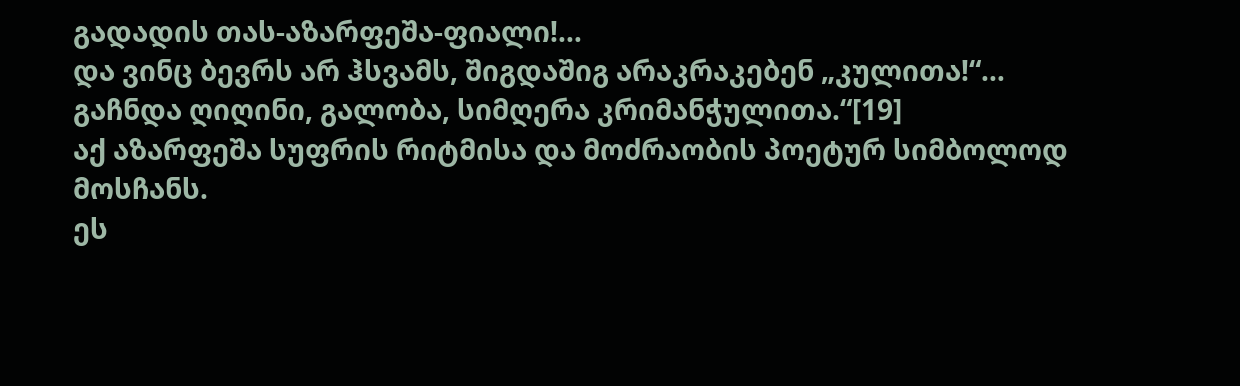გადადის თას-აზარფეშა-ფიალი!…
და ვინც ბევრს არ ჰსვამს, შიგდაშიგ არაკრაკებენ „კულითა!“…
გაჩნდა ღიღინი, გალობა, სიმღერა კრიმანჭულითა.“[19]
აქ აზარფეშა სუფრის რიტმისა და მოძრაობის პოეტურ სიმბოლოდ მოსჩანს.
ეს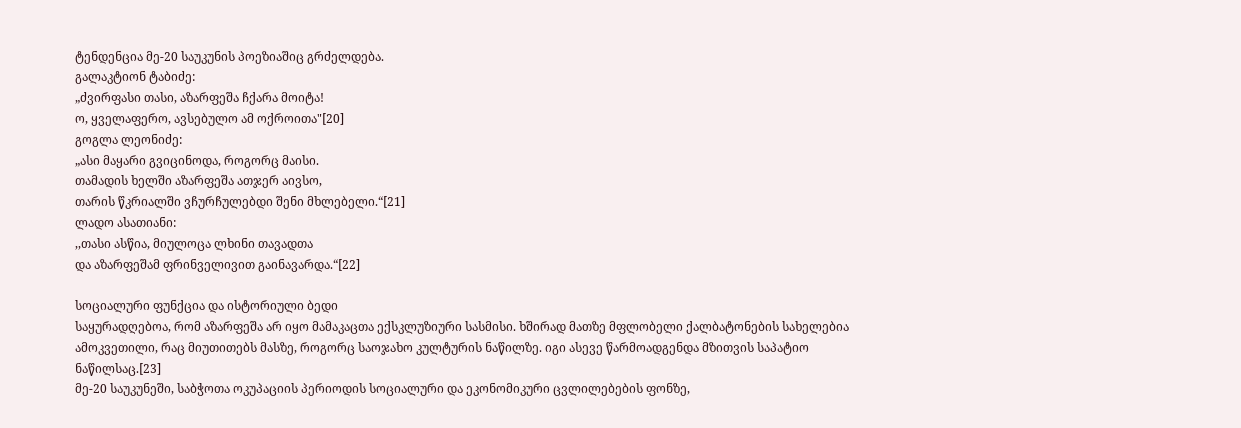ტენდენცია მე-20 საუკუნის პოეზიაშიც გრძელდება.
გალაკტიონ ტაბიძე:
„ძვირფასი თასი, აზარფეშა ჩქარა მოიტა!
ო, ყველაფერო, ავსებულო ამ ოქროითა"[20]
გოგლა ლეონიძე:
„ასი მაყარი გვიცინოდა, როგორც მაისი.
თამადის ხელში აზარფეშა ათჯერ აივსო,
თარის წკრიალში ვჩურჩულებდი შენი მხლებელი.“[21]
ლადო ასათიანი:
,,თასი ასწია, მიულოცა ლხინი თავადთა
და აზარფეშამ ფრინველივით გაინავარდა.“[22]

სოციალური ფუნქცია და ისტორიული ბედი
საყურადღებოა, რომ აზარფეშა არ იყო მამაკაცთა ექსკლუზიური სასმისი. ხშირად მათზე მფლობელი ქალბატონების სახელებია ამოკვეთილი, რაც მიუთითებს მასზე, როგორც საოჯახო კულტურის ნაწილზე. იგი ასევე წარმოადგენდა მზითვის საპატიო ნაწილსაც.[23]
მე-20 საუკუნეში, საბჭოთა ოკუპაციის პერიოდის სოციალური და ეკონომიკური ცვლილებების ფონზე,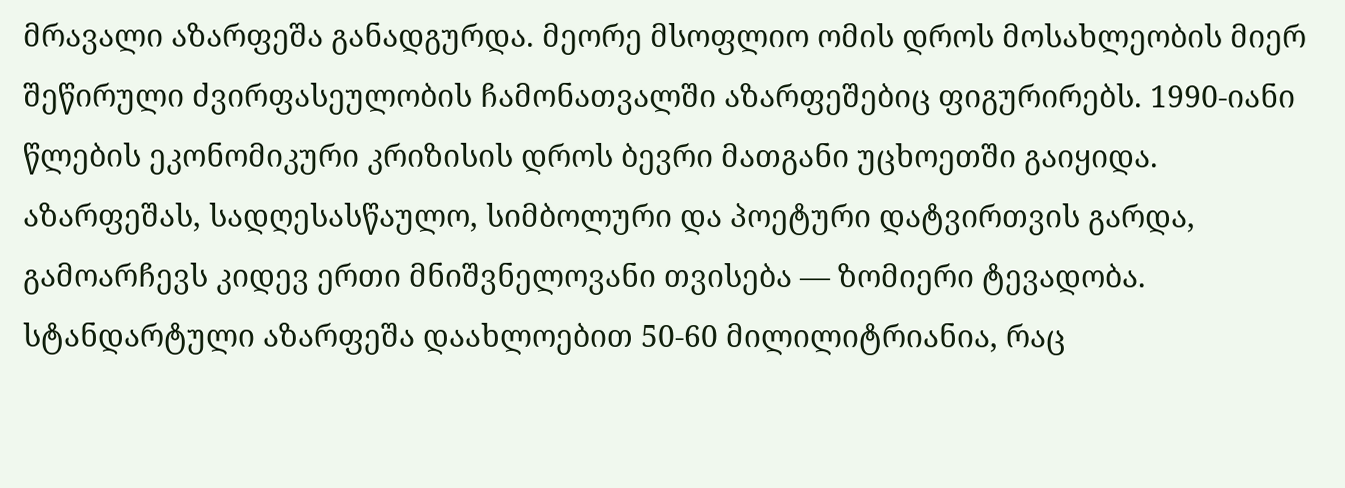მრავალი აზარფეშა განადგურდა. მეორე მსოფლიო ომის დროს მოსახლეობის მიერ შეწირული ძვირფასეულობის ჩამონათვალში აზარფეშებიც ფიგურირებს. 1990-იანი წლების ეკონომიკური კრიზისის დროს ბევრი მათგანი უცხოეთში გაიყიდა.
აზარფეშას, სადღესასწაულო, სიმბოლური და პოეტური დატვირთვის გარდა, გამოარჩევს კიდევ ერთი მნიშვნელოვანი თვისება — ზომიერი ტევადობა. სტანდარტული აზარფეშა დაახლოებით 50-60 მილილიტრიანია, რაც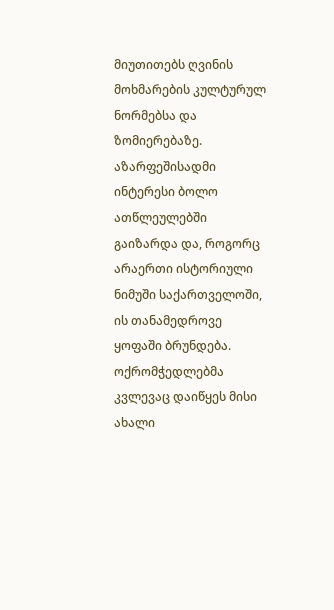მიუთითებს ღვინის მოხმარების კულტურულ ნორმებსა და ზომიერებაზე.
აზარფეშისადმი ინტერესი ბოლო ათწლეულებში გაიზარდა და, როგორც არაერთი ისტორიული ნიმუში საქართველოში, ის თანამედროვე ყოფაში ბრუნდება. ოქრომჭედლებმა კვლევაც დაიწყეს მისი ახალი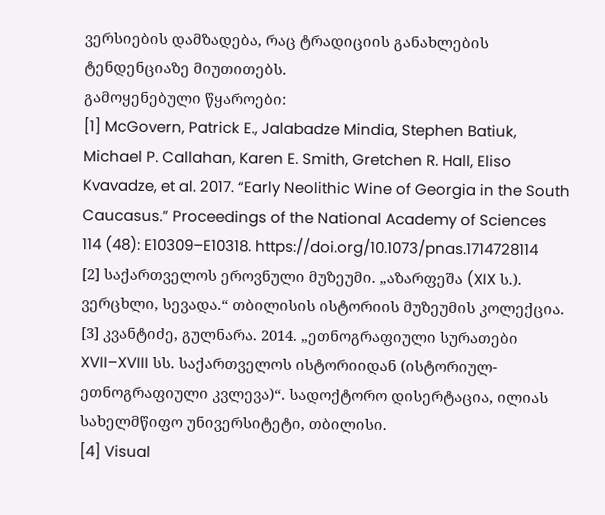ვერსიების დამზადება, რაც ტრადიციის განახლების ტენდენციაზე მიუთითებს.
გამოყენებული წყაროები:
[1] McGovern, Patrick E., Jalabadze Mindia, Stephen Batiuk, Michael P. Callahan, Karen E. Smith, Gretchen R. Hall, Eliso Kvavadze, et al. 2017. “Early Neolithic Wine of Georgia in the South Caucasus.” Proceedings of the National Academy of Sciences 114 (48): E10309–E10318. https://doi.org/10.1073/pnas.1714728114
[2] საქართველოს ეროვნული მუზეუმი. „აზარფეშა (XIX ს.). ვერცხლი, სევადა.“ თბილისის ისტორიის მუზეუმის კოლექცია.
[3] კვანტიძე, გულნარა. 2014. „ეთნოგრაფიული სურათები XVII–XVIII სს. საქართველოს ისტორიიდან (ისტორიულ-ეთნოგრაფიული კვლევა)“. სადოქტორო დისერტაცია, ილიას სახელმწიფო უნივერსიტეტი, თბილისი.
[4] Visual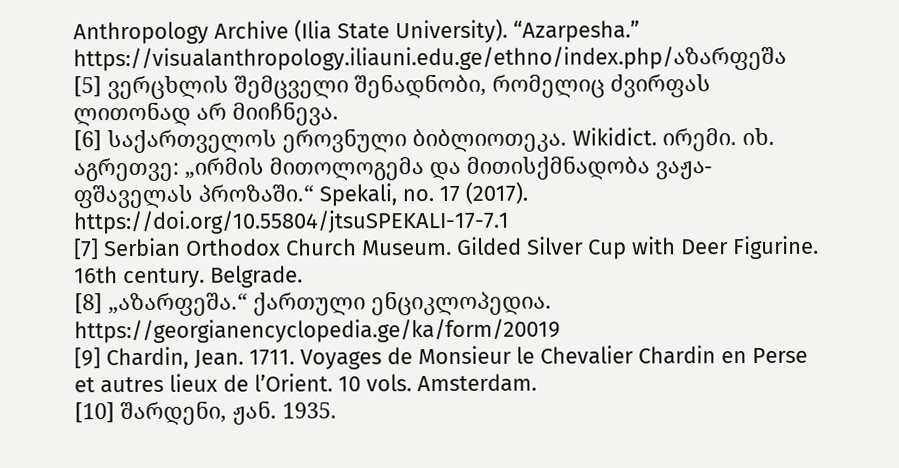Anthropology Archive (Ilia State University). “Azarpesha.”
https://visualanthropology.iliauni.edu.ge/ethno/index.php/აზარფეშა
[5] ვერცხლის შემცველი შენადნობი, რომელიც ძვირფას ლითონად არ მიიჩნევა.
[6] საქართველოს ეროვნული ბიბლიოთეკა. Wikidict. ირემი. იხ. აგრეთვე: „ირმის მითოლოგემა და მითისქმნადობა ვაჟა-ფშაველას პროზაში.“ Spekali, no. 17 (2017). https://doi.org/10.55804/jtsuSPEKALI-17-7.1
[7] Serbian Orthodox Church Museum. Gilded Silver Cup with Deer Figurine. 16th century. Belgrade.
[8] „აზარფეშა.“ ქართული ენციკლოპედია. https://georgianencyclopedia.ge/ka/form/20019
[9] Chardin, Jean. 1711. Voyages de Monsieur le Chevalier Chardin en Perse et autres lieux de l’Orient. 10 vols. Amsterdam.
[10] შარდენი, ჟან. 1935.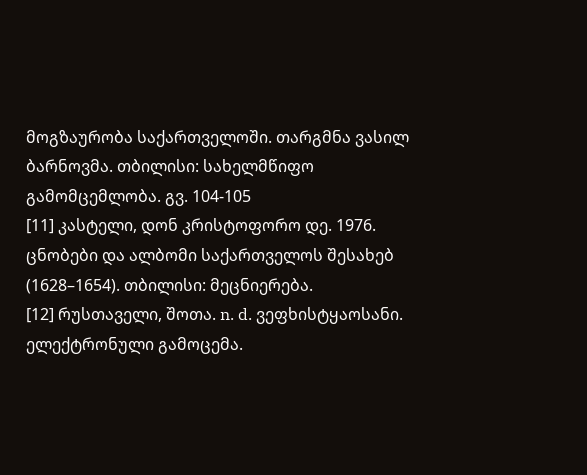მოგზაურობა საქართველოში. თარგმნა ვასილ ბარნოვმა. თბილისი: სახელმწიფო გამომცემლობა. გვ. 104-105
[11] კასტელი, დონ კრისტოფორო დე. 1976. ცნობები და ალბომი საქართველოს შესახებ (1628–1654). თბილისი: მეცნიერება.
[12] რუსთაველი, შოთა. n. d. ვეფხისტყაოსანი. ელექტრონული გამოცემა.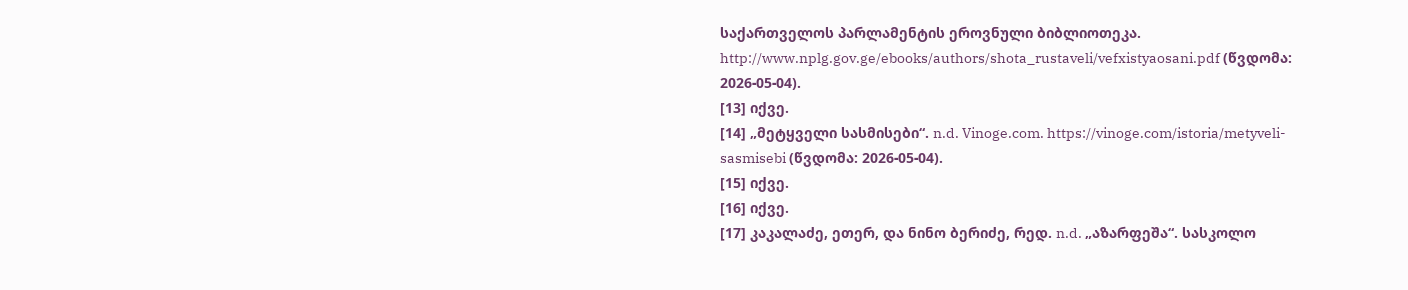საქართველოს პარლამენტის ეროვნული ბიბლიოთეკა. http://www.nplg.gov.ge/ebooks/authors/shota_rustaveli/vefxistyaosani.pdf (წვდომა: 2026-05-04).
[13] იქვე.
[14] „მეტყველი სასმისები“. n.d. Vinoge.com. https://vinoge.com/istoria/metyveli-sasmisebi (წვდომა: 2026-05-04).
[15] იქვე.
[16] იქვე.
[17] კაკალაძე, ეთერ, და ნინო ბერიძე, რედ. n.d. „აზარფეშა“. სასკოლო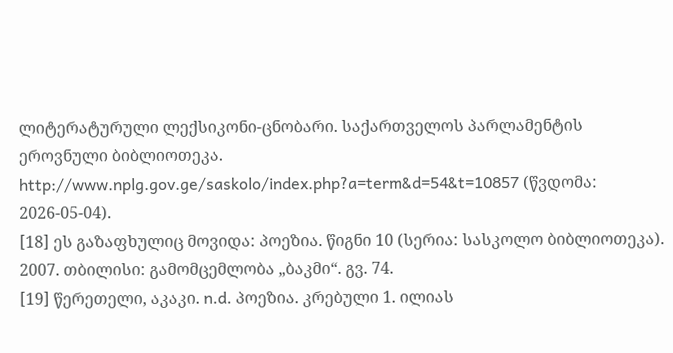ლიტერატურული ლექსიკონი-ცნობარი. საქართველოს პარლამენტის ეროვნული ბიბლიოთეკა. http://www.nplg.gov.ge/saskolo/index.php?a=term&d=54&t=10857 (წვდომა: 2026-05-04).
[18] ეს გაზაფხულიც მოვიდა: პოეზია. წიგნი 10 (სერია: სასკოლო ბიბლიოთეკა). 2007. თბილისი: გამომცემლობა „ბაკმი“. გვ. 74.
[19] წერეთელი, აკაკი. n.d. პოეზია. კრებული 1. ილიას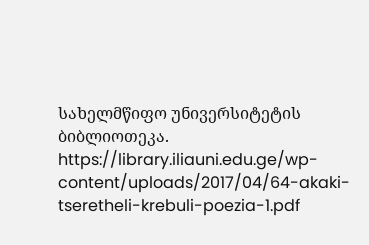სახელმწიფო უნივერსიტეტის ბიბლიოთეკა. https://library.iliauni.edu.ge/wp-content/uploads/2017/04/64-akaki-tseretheli-krebuli-poezia-1.pdf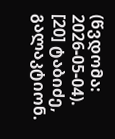(წვდომა: 2026-05-04).
[20] ტაბიძე, გალაკტიონ.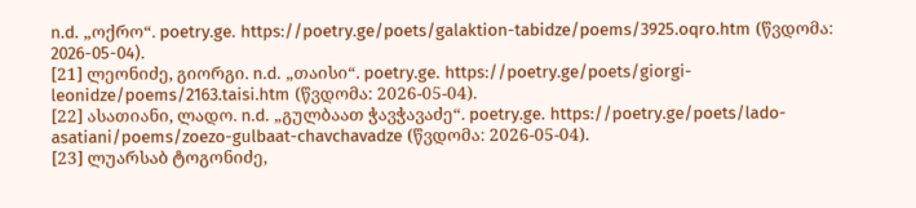n.d. „ოქრო“. poetry.ge. https://poetry.ge/poets/galaktion-tabidze/poems/3925.oqro.htm (წვდომა: 2026-05-04).
[21] ლეონიძე, გიორგი. n.d. „თაისი“. poetry.ge. https://poetry.ge/poets/giorgi-leonidze/poems/2163.taisi.htm (წვდომა: 2026-05-04).
[22] ასათიანი, ლადო. n.d. „გულბაათ ჭავჭავაძე“. poetry.ge. https://poetry.ge/poets/lado-asatiani/poems/zoezo-gulbaat-chavchavadze (წვდომა: 2026-05-04).
[23] ლუარსაბ ტოგონიძე,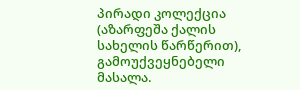პირადი კოლექცია (აზარფეშა ქალის სახელის წარწერით), გამოუქვეყნებელი მასალა.